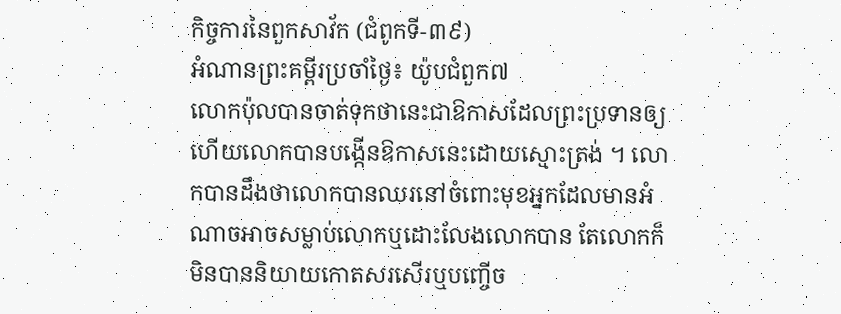កិច្ចការនៃពួកសាវ័ក (ជំពូកទី-៣៩)
អំណានព្រះគម្ពីរប្រចាំថ្ងៃ៖ យ៉ូបជំពួក៧
លោកប៉ុលបានចាត់ទុកថានេះជាឱកាសដែលព្រះប្រទានឲ្យ ហើយលោកបានបង្កើនឱកាសនេះដោយស្មោះត្រង់ ។ លោកបានដឹងថាលោកបានឈរនៅចំពោះមុខអ្នកដែលមានអំណាចអាចសម្លាប់លោកឬដោះលែងលោកបាន តែលោកក៏មិនបាននិយាយកោតសរសើរឬបញ្ចើច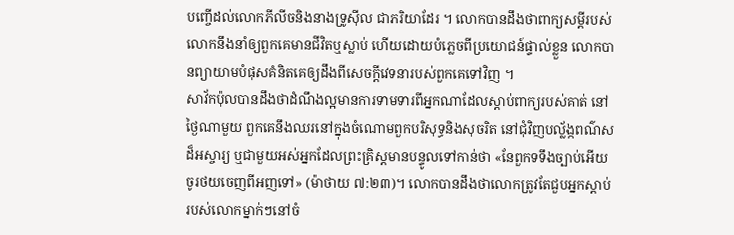បញ្ចើដល់លោកភីលីចនិងនាងទ្រូស៊ីល ជាភរិយាដែរ ។ លោកបានដឹងថាពាក្យសម្ដីរបស់លោកនឹងនាំឲ្យពួកគេមានជីវិតឬស្លាប់ ហើយដោយបំភ្លេចពីប្រយោជន៍ផ្ទាល់ខ្លួន លោកបានព្យាយាមបំផុសគំនិតគេឲ្យដឹងពីសេចក្តីវេទនារបស់ពួកគេទៅវិញ ។
សាវ័កប៉ុលបានដឹងថាដំណឹងល្អមានការទាមទារពីអ្នកណាដែលស្តាប់ពាក្យរបស់គាត់ នៅថ្ងៃណាមួយ ពួកគេនឹងឈរនៅក្នុងចំណោមពួកបរិសុទ្ធនិងសុចរិត នៅជុំវិញបល្ល័ង្កពណ៌សដ៏អស្ចារ្យ ឬជាមួយអស់អ្នកដែលព្រះគ្រិស្តមានបន្ទូលទៅកាន់ថា «នែពួកទទឹងច្បាប់អើយ ចូរថយចេញពីអញទៅ» (ម៉ាថាយ ៧:២៣)។ លោកបានដឹងថាលោកត្រូវតែជួបអ្នកស្ដាប់របស់លោកម្នាក់ៗនៅចំ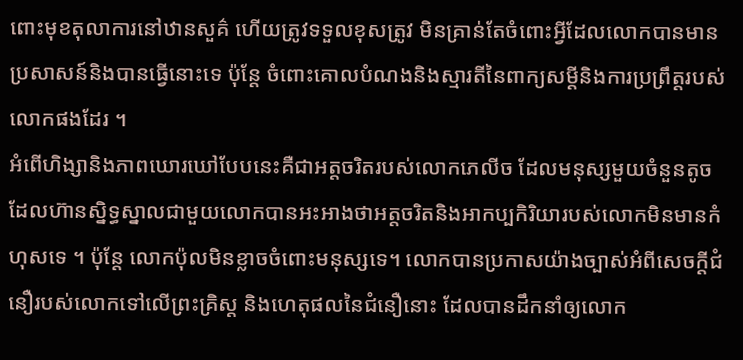ពោះមុខតុលាការនៅឋានសួគ៌ ហើយត្រូវទទួលខុសត្រូវ មិនគ្រាន់តែចំពោះអ្វីដែលលោកបានមានប្រសាសន៍និងបានធ្វើនោះទេ ប៉ុន្តែ ចំពោះគោលបំណងនិងស្មារតីនៃពាក្យសម្ដីនិងការប្រព្រឹត្ដរបស់លោកផងដែរ ។
អំពើហិង្សានិងភាពឃោរឃៅបែបនេះគឺជាអត្តចរិតរបស់លោកភេលីច ដែលមនុស្សមួយចំនួនតូច ដែលហ៊ានស្និទ្ធស្នាលជាមួយលោកបានអះអាងថាអត្តចរិតនិងអាកប្បកិរិយារបស់លោកមិនមានកំហុសទេ ។ ប៉ុន្ដែ លោកប៉ុលមិនខ្លាចចំពោះមនុស្សទេ។ លោកបានប្រកាសយ៉ាងច្បាស់អំពីសេចក្ដីជំនឿរបស់លោកទៅលើព្រះគ្រិស្ត និងហេតុផលនៃជំនឿនោះ ដែលបានដឹកនាំឲ្យលោក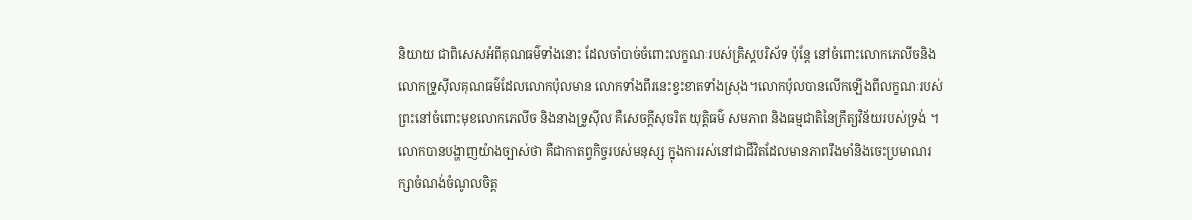និយាយ ជាពិសេសអំពីគុណធម៌ទាំងនោះ ដែលចាំបាច់ចំពោះលក្ខណៈរបស់គ្រិស្តបរិស័ទ ប៉ុន្តែ នៅចំពោះលោកភេលីចនិងលោកទ្រូស៊ីលគុណធម៌ដែលលោកប៉ុលមាន លោកទាំងពីរនេះខ្វះខាតទាំងស្រុង។លោកប៉ុលបានលើកឡើងពីលក្ខណៈរបស់ព្រះនៅចំពោះមុខលោកភេលីច និងនាងទ្រូស៊ីល គឺសេចក្ដីសុចរិត យុត្ដិធម៌ សមភាព និងធម្មជាតិនៃក្រឹត្យវិន័យរបស់ទ្រង់ ។ លោកបានបង្ហាញយ៉ាងច្បាស់ថា គឺជាកាតព្វកិច្ចរបស់មនុស្ស ក្នុងការរស់នៅជាជីវិតដែលមានភាពរឹងមាំនិងចេះប្រមាណរក្សាចំណង់ចំណូលចិត្ត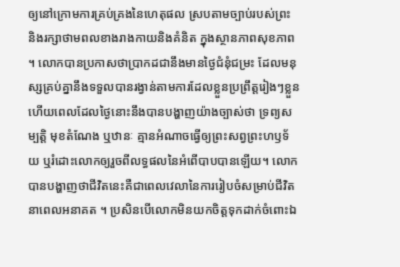ឲ្យនៅក្រោមការគ្រប់គ្រងនៃហេតុផល ស្របតាមច្បាប់របស់ព្រះ និងរក្សាថាមពលខាងរាងកាយនិងគំនិត ក្នុងស្ថានភាពសុខភាព ។ លោកបានប្រកាសថាប្រាកដជានឹងមានថ្ងៃជំនុំជម្រះ ដែលមនុស្សគ្រប់គ្នានឹងទទួលបានរង្វាន់តាមការដែលខ្លួនប្រព្រឹត្តរៀងៗខ្លួន ហើយពេលដែលថ្ងៃនោះនឹងបានបង្ហាញយ៉ាងច្បាស់ថា ទ្រព្យសម្បត្ដិ មុខតំណែង ឬឋានៈ គ្មានអំណាចធ្វើឲ្យព្រះសព្វព្រះហឫទ័យ ឬរំដោះលោកឲ្យរួចពីលទ្ធផលនៃអំពើបាបបានឡើយ។ លោកបានបង្ហាញថាជីវិតនេះគឺជាពេលវេលានៃការរៀបចំសម្រាប់ជីវិតនាពេលអនាគត ។ ប្រសិនបើលោកមិនយកចិត្តទុកដាក់ចំពោះឯ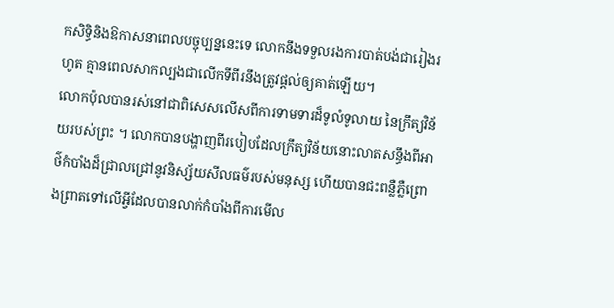កសិទ្ធិនិងឱកាសនាពេលបច្ចុប្បន្ននេះទេ លោកនឹងទទួលរងការបាត់បង់ជារៀងរហូត គ្មានពេលសាកល្បងជាលើកទីពីរនឹងត្រូវផ្តល់ឲ្យគាត់ឡើយ។
លោកប៉ុលបានរស់នៅជាពិសេសលើសពីការទាមទារដ៏ទូលំទូលាយ នៃក្រឹត្យវិន័យរបស់ព្រះ ។ លោកបានបង្ហាញពីរបៀបដែលក្រឹត្យវិន័យនោះលាតសន្ធឹងពីអាថ៌កំបាំងដ៏ជ្រាលជ្រៅនូវនិស្ស័យសីលធម៌របស់មនុស្ស ហើយបានជះពន្លឺភ្លឺព្រោងព្រាតទៅលើអ្វីដែលបានលាក់កំបាំងពីការមើល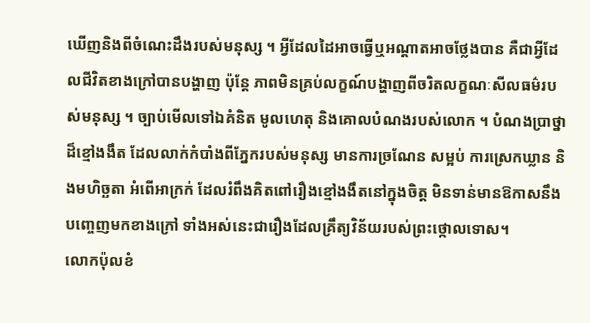ឃើញនិងពីចំណេះដឹងរបស់មនុស្ស ។ អ្វីដែលដៃអាចធ្វើឬអណ្តាតអាចថ្លែងបាន គឺជាអ្វីដែលជីវិតខាងក្រៅបានបង្ហាញ ប៉ុន្ដែ ភាពមិនគ្រប់លក្ខណ៍បង្ហាញពីចរិតលក្ខណៈសីលធម៌របស់មនុស្ស ។ ច្បាប់មើលទៅឯគំនិត មូលហេតុ និងគោលបំណងរបស់លោក ។ បំណងប្រាថ្នាដ៏ខ្មៅងងឹត ដែលលាក់កំបាំងពីភ្នែករបស់មនុស្ស មានការច្រណែន សម្អប់ ការស្រេកឃ្លាន និងមហិច្ឆតា អំពើអាក្រក់ ដែលរំពឹងគិតពៅរឿងខ្មៅងងឹតនៅក្នុងចិត្ត មិនទាន់មានឱកាសនឹងបញ្ចេញមកខាងក្រៅ ទាំងអស់នេះជារឿងដែលគ្រឹត្យវិន័យរបស់ព្រះថ្កោលទោស។
លោកប៉ុលខំ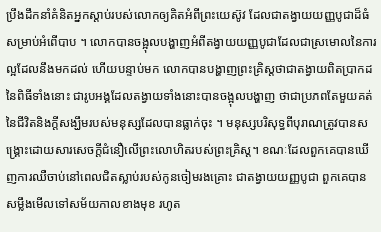ប្រឹងដឹកនាំគំនិតអ្នកស្ដាប់របស់លោកឲ្យគិតអំពីព្រះយេស៊ូវ ដែលជាតង្វាយយញ្ញបូជាដ៏ធំ សម្រាប់អំពើបាប ។ លោកបានចង្អុលបង្ហាញអំពីតង្វាយយញ្ញបូជាដែលជាស្រមោលនៃការល្អដែលនឹងមកដល់ ហើយបន្ទាប់មក លោកបានបង្ហាញព្រះគ្រិស្តថាជាតង្វាយពិតប្រាកដនៃពិធីទាំងនោះ ជារូបអង្គដែលតង្វាយទាំងនោះបានចង្អុលបង្ហាញ ថាជាប្រភពតែមួយគត់នៃជីវិតនិងក្តីសង្ឃឹមរបស់មនុស្សដែលបានធ្លាក់ចុះ ។ មនុស្សបរិសុទ្ធពីបុរាណត្រូវបានសង្រ្គោះដោយសារសេចក្តីជំនឿលើព្រះលោហិតរបស់ព្រះគ្រិស្ត។ ខណៈដែលពួកគេបានឃើញការឈឺចាប់នៅពេលជិតស្លាប់របស់កូនចៀមរងគ្រោះ ជាតង្វាយយញ្ញបូជា ពួកគេបានសម្លឹងមើលទៅសម័យកាលខាងមុខ រហូត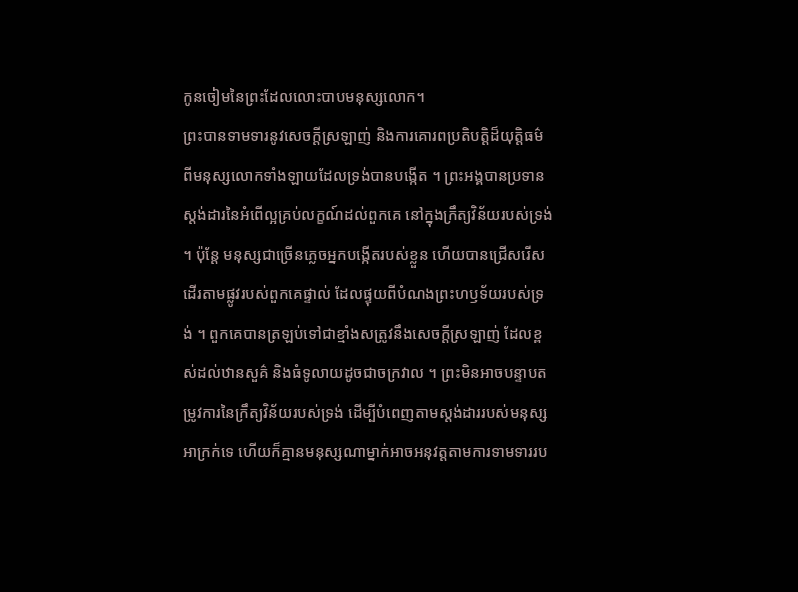កូនចៀមនៃព្រះដែលលោះបាបមនុស្សលោក។
ព្រះបានទាមទារនូវសេចក្ដីស្រឡាញ់ និងការគោរពប្រតិបត្តិដ៏យុត្តិធម៌ ពីមនុស្សលោកទាំងឡាយដែលទ្រង់បានបង្កើត ។ ព្រះអង្គបានប្រទានស្តង់ដារនៃអំពើល្អគ្រប់លក្ខណ៍ដល់ពួកគេ នៅក្នុងក្រឹត្យវិន័យរបស់ទ្រង់ ។ ប៉ុន្ដែ មនុស្សជាច្រើនភ្លេចអ្នកបង្កើតរបស់ខ្លួន ហើយបានជ្រើសរើសដើរតាមផ្លូវរបស់ពួកគេផ្ទាល់ ដែលផ្ទុយពីបំណងព្រះហឫទ័យរបស់ទ្រង់ ។ ពួកគេបានត្រឡប់ទៅជាខ្មាំងសត្រូវនឹងសេចក្ដីស្រឡាញ់ ដែលខ្ពស់ដល់ឋានសួគ៌ និងធំទូលាយដូចជាចក្រវាល ។ ព្រះមិនអាចបន្ទាបតម្រូវការនៃក្រឹត្យវិន័យរបស់ទ្រង់ ដើម្បីបំពេញតាមស្តង់ដាររបស់មនុស្សអាក្រក់ទេ ហើយក៏គ្មានមនុស្សណាម្នាក់អាចអនុវត្តតាមការទាមទាររប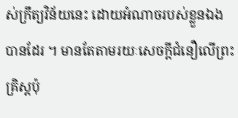ស់ក្រឹត្យវិន័យនេះ ដោយអំណាចរបស់ខ្លួនឯងបានដែរ ។ មានតែតាមរយៈសេចក្តីជំនឿលើព្រះគ្រិស្តប៉ុ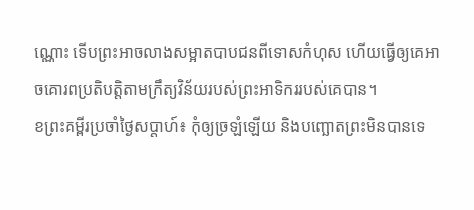ណ្ណោះ ទើបព្រះអាចលាងសម្អាតបាបជនពីទោសកំហុស ហើយធ្វើឲ្យគេអាចគោរពប្រតិបត្តិតាមក្រឹត្យវិន័យរបស់ព្រះអាទិកររបស់គេបាន។
ខព្រះគម្ពីរប្រចាំថ្ងៃសប្តាហ៍៖ កុំឲ្យច្រឡំឡើយ និងបញ្ឆោតព្រះមិនបានទេ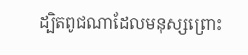ដ្បិតពូជណាដែលមនុស្សព្រោះ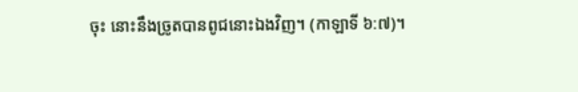ចុះ នោះនឹងច្រូតបានពូជនោះឯងវិញ។ (កាឡាទី ៦:៧)។